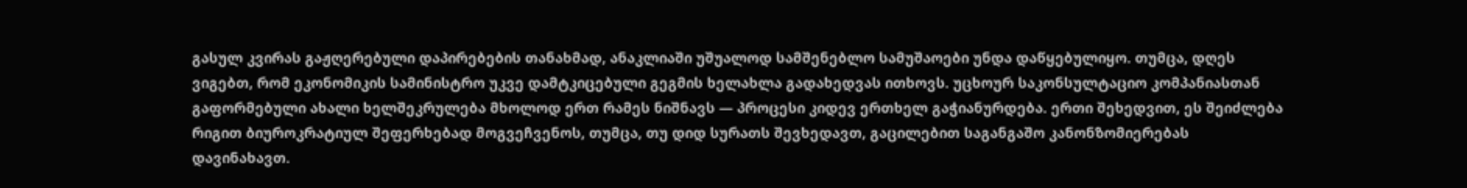გასულ კვირას გაჟღერებული დაპირებების თანახმად, ანაკლიაში უშუალოდ სამშენებლო სამუშაოები უნდა დაწყებულიყო. თუმცა, დღეს ვიგებთ, რომ ეკონომიკის სამინისტრო უკვე დამტკიცებული გეგმის ხელახლა გადახედვას ითხოვს. უცხოურ საკონსულტაციო კომპანიასთან გაფორმებული ახალი ხელშეკრულება მხოლოდ ერთ რამეს ნიშნავს — პროცესი კიდევ ერთხელ გაჭიანურდება. ერთი შეხედვით, ეს შეიძლება რიგით ბიუროკრატიულ შეფერხებად მოგვეჩვენოს, თუმცა, თუ დიდ სურათს შევხედავთ, გაცილებით საგანგაშო კანონზომიერებას დავინახავთ.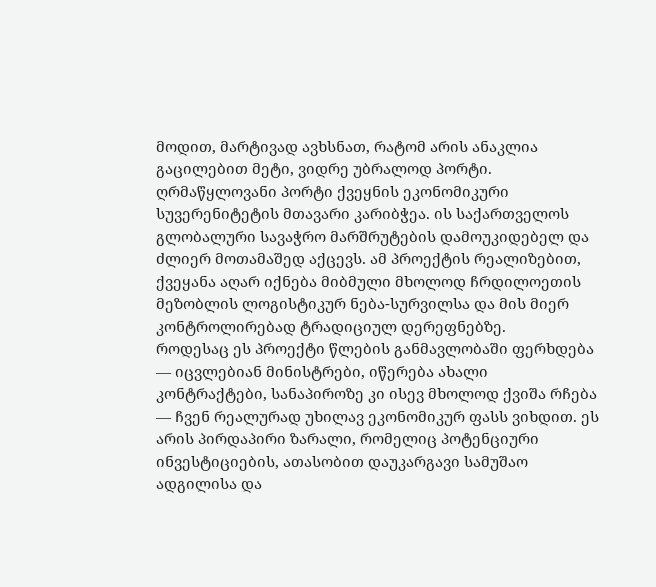მოდით, მარტივად ავხსნათ, რატომ არის ანაკლია გაცილებით მეტი, ვიდრე უბრალოდ პორტი. ღრმაწყლოვანი პორტი ქვეყნის ეკონომიკური სუვერენიტეტის მთავარი კარიბჭეა. ის საქართველოს გლობალური სავაჭრო მარშრუტების დამოუკიდებელ და ძლიერ მოთამაშედ აქცევს. ამ პროექტის რეალიზებით, ქვეყანა აღარ იქნება მიბმული მხოლოდ ჩრდილოეთის მეზობლის ლოგისტიკურ ნება-სურვილსა და მის მიერ კონტროლირებად ტრადიციულ დერეფნებზე.
როდესაც ეს პროექტი წლების განმავლობაში ფერხდება — იცვლებიან მინისტრები, იწერება ახალი კონტრაქტები, სანაპიროზე კი ისევ მხოლოდ ქვიშა რჩება — ჩვენ რეალურად უხილავ ეკონომიკურ ფასს ვიხდით. ეს არის პირდაპირი ზარალი, რომელიც პოტენციური ინვესტიციების, ათასობით დაუკარგავი სამუშაო ადგილისა და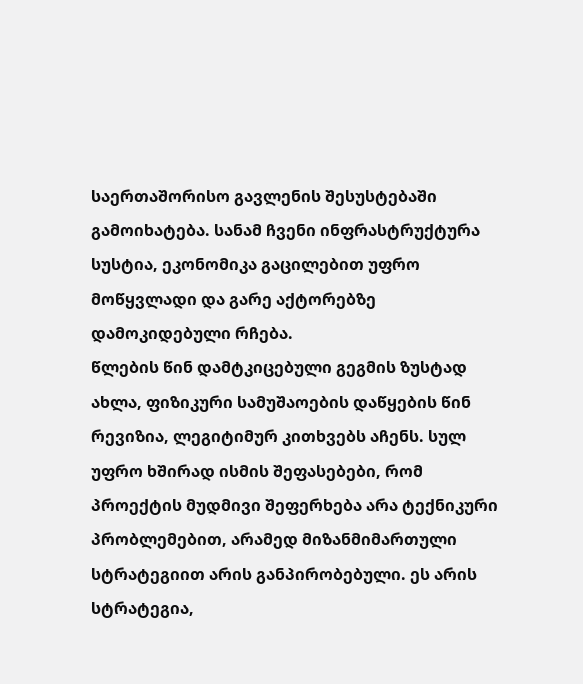საერთაშორისო გავლენის შესუსტებაში გამოიხატება. სანამ ჩვენი ინფრასტრუქტურა სუსტია, ეკონომიკა გაცილებით უფრო მოწყვლადი და გარე აქტორებზე დამოკიდებული რჩება.
წლების წინ დამტკიცებული გეგმის ზუსტად ახლა, ფიზიკური სამუშაოების დაწყების წინ რევიზია, ლეგიტიმურ კითხვებს აჩენს. სულ უფრო ხშირად ისმის შეფასებები, რომ პროექტის მუდმივი შეფერხება არა ტექნიკური პრობლემებით, არამედ მიზანმიმართული სტრატეგიით არის განპირობებული. ეს არის სტრატეგია,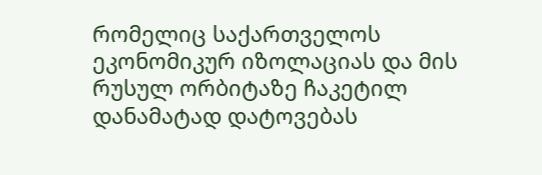რომელიც საქართველოს ეკონომიკურ იზოლაციას და მის რუსულ ორბიტაზე ჩაკეტილ დანამატად დატოვებას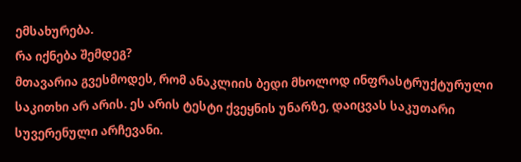ემსახურება.
რა იქნება შემდეგ?
მთავარია გვესმოდეს, რომ ანაკლიის ბედი მხოლოდ ინფრასტრუქტურული საკითხი არ არის. ეს არის ტესტი ქვეყნის უნარზე, დაიცვას საკუთარი სუვერენული არჩევანი.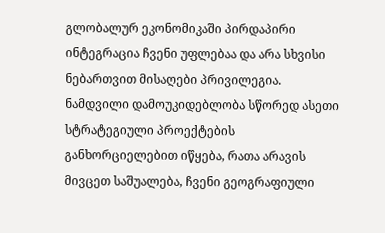გლობალურ ეკონომიკაში პირდაპირი ინტეგრაცია ჩვენი უფლებაა და არა სხვისი ნებართვით მისაღები პრივილეგია. ნამდვილი დამოუკიდებლობა სწორედ ასეთი სტრატეგიული პროექტების განხორციელებით იწყება, რათა არავის მივცეთ საშუალება, ჩვენი გეოგრაფიული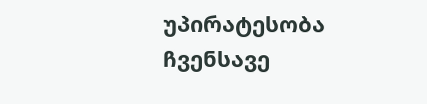უპირატესობა ჩვენსავე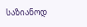საზიანოდ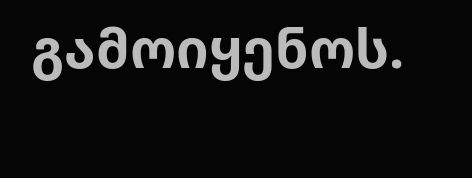გამოიყენოს.